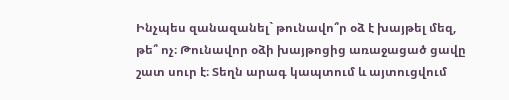Ինչպես զանազանել` թունավո՞ր օձ է խայթել մեզ, թե՞ ոչ։ Թունավոր օձի խայթոցից առաջացած ցավը շատ սուր է։ Տեղն արագ կապտում և այտուցվում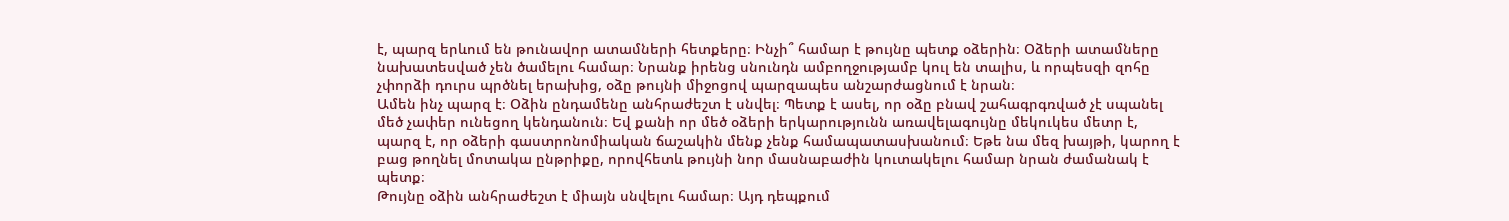է, պարզ երևում են թունավոր ատամների հետքերը։ Ինչի՞ համար է թույնը պետք օձերին։ Օձերի ատամները նախատեսված չեն ծամելու համար։ Նրանք իրենց սնունդն ամբողջությամբ կուլ են տալիս, և որպեսզի զոհը չփորձի դուրս պրծնել երախից, օձը թույնի միջոցով պարզապես անշարժացնում է նրան։
Ամեն ինչ պարզ է։ Օձին ընդամենը անհրաժեշտ է սնվել։ Պետք է ասել, որ օձը բնավ շահագրգռված չէ սպանել մեծ չափեր ունեցող կենդանուն։ Եվ քանի որ մեծ օձերի երկարությունն առավելագույնը մեկուկես մետր է, պարզ է, որ օձերի գաստրոնոմիական ճաշակին մենք չենք համապատասխանում։ Եթե նա մեզ խայթի, կարող է բաց թողնել մոտակա ընթրիքը, որովհետև թույնի նոր մասնաբաժին կուտակելու համար նրան ժամանակ է պետք։
Թույնը օձին անհրաժեշտ է միայն սնվելու համար։ Այդ դեպքում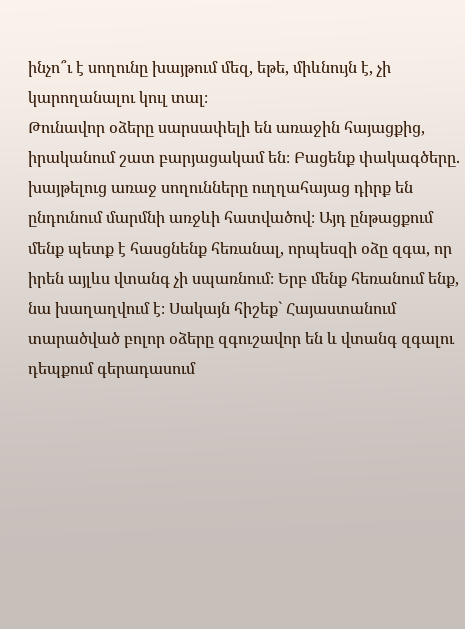ինչո՞ւ է սողունը խայթում մեզ, եթե, միևնույն է, չի կարողանալու կուլ տալ։
Թունավոր օձերը սարսափելի են առաջին հայացքից, իրականում շատ բարյացակամ են։ Բացենք փակագծերը. խայթելուց առաջ սողունները ուղղահայաց դիրք են ընդունում մարմնի առջևի հատվածով։ Այդ ընթացքում մենք պետք է հասցնենք հեռանալ, որպեսզի օձը զգա, որ իրեն այլևս վտանգ չի սպառնում։ Երբ մենք հեռանում ենք, նա խաղաղվում է։ Սակայն հիշեք` Հայաստանում տարածված բոլոր օձերը զգուշավոր են և վտանգ զգալու դեպքում գերադասում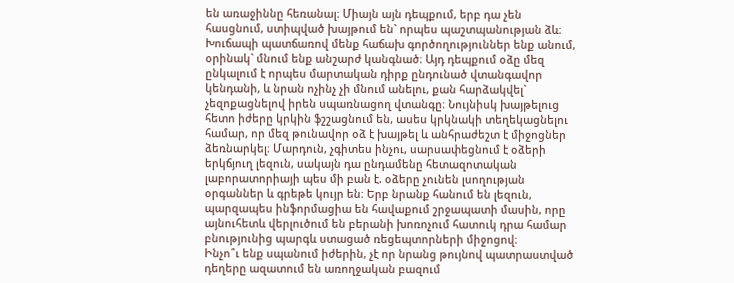են առաջիննը հեռանալ։ Միայն այն դեպքում, երբ դա չեն հասցնում, ստիպված խայթում են` որպես պաշտպանության ձև։ Խուճապի պատճառով մենք հաճախ գործողություններ ենք անում, օրինակ` մնում ենք անշարժ կանգնած։ Այդ դեպքում օձը մեզ ընկալում է որպես մարտական դիրք ընդունած վտանգավոր կենդանի, և նրան ոչինչ չի մնում անելու, քան հարձակվել` չեզոքացնելով իրեն սպառնացող վտանգը։ Նույնիսկ խայթելուց հետո իժերը կրկին ֆշշացնում են, ասես կրկնակի տեղեկացնելու համար, որ մեզ թունավոր օձ է խայթել և անհրաժեշտ է միջոցներ ձեռնարկել։ Մարդուն, չգիտես ինչու, սարսափեցնում է օձերի երկճյուղ լեզուն, սակայն դա ընդամենը հետազոտական լաբորատորիայի պես մի բան է. օձերը չունեն լսողության օրգաններ և գրեթե կույր են։ Երբ նրանք հանում են լեզուն, պարզապես ինֆորմացիա են հավաքում շրջապատի մասին, որը այնուհետև վերլուծում են բերանի խոռոչում հատուկ դրա համար բնությունից պարգև ստացած ռեցեպտորների միջոցով։
Ինչո՞ւ ենք սպանում իժերին, չէ որ նրանց թույնով պատրաստված դեղերը ազատում են առողջական բազում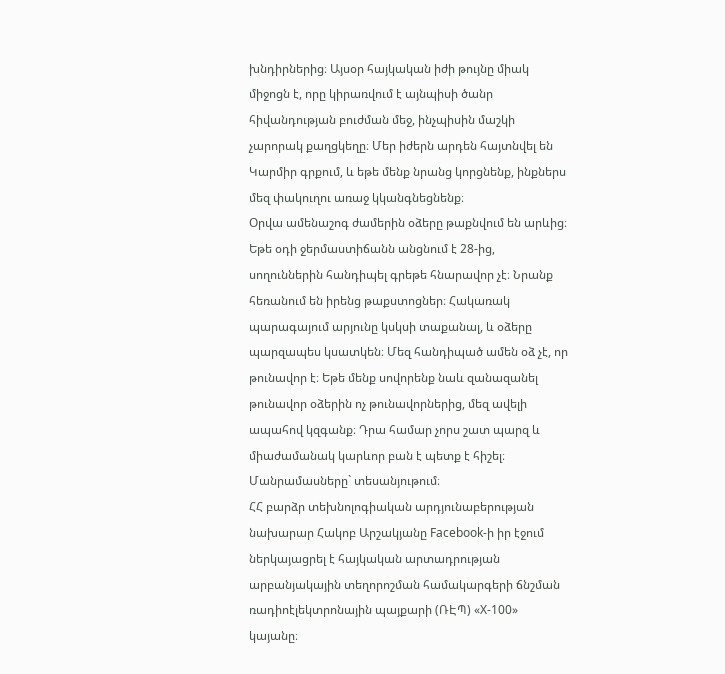խնդիրներից։ Այսօր հայկական իժի թույնը միակ միջոցն է, որը կիրառվում է այնպիսի ծանր հիվանդության բուժման մեջ, ինչպիսին մաշկի չարորակ քաղցկեղը։ Մեր իժերն արդեն հայտնվել են Կարմիր գրքում, և եթե մենք նրանց կորցնենք, ինքներս մեզ փակուղու առաջ կկանգնեցնենք։
Օրվա ամենաշոգ ժամերին օձերը թաքնվում են արևից։ Եթե օդի ջերմաստիճանն անցնում է 28-ից, սողուններին հանդիպել գրեթե հնարավոր չէ։ Նրանք հեռանում են իրենց թաքստոցներ։ Հակառակ պարագայում արյունը կսկսի տաքանալ, և օձերը պարզապես կսատկեն։ Մեզ հանդիպած ամեն օձ չէ, որ թունավոր է։ Եթե մենք սովորենք նաև զանազանել թունավոր օձերին ոչ թունավորներից, մեզ ավելի ապահով կզգանք։ Դրա համար չորս շատ պարզ և միաժամանակ կարևոր բան է պետք է հիշել։ Մանրամասները` տեսանյութում։
ՀՀ բարձր տեխնոլոգիական արդյունաբերության նախարար Հակոբ Արշակյանը Facebook-ի իր էջում ներկայացրել է հայկական արտադրության արբանյակային տեղորոշման համակարգերի ճնշման ռադիոէլեկտրոնային պայքարի (ՌԷՊ) «X-100» կայանը։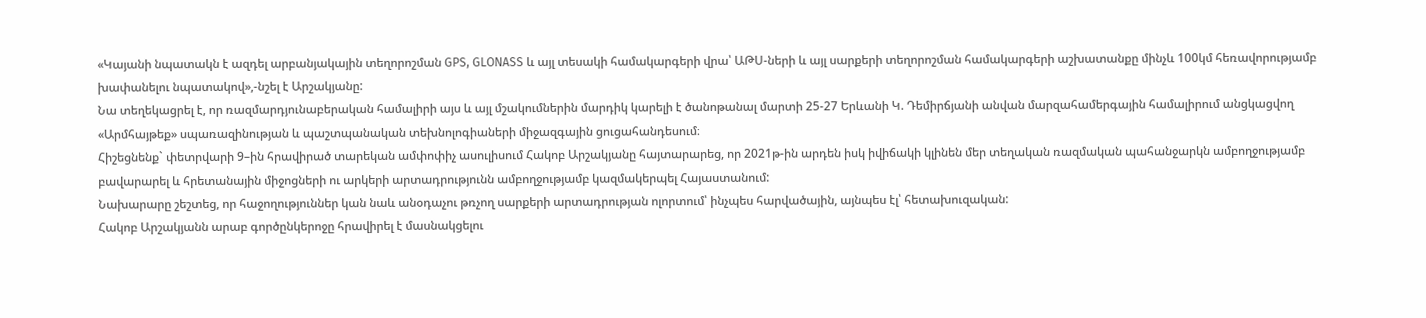«Կայանի նպատակն է ազդել արբանյակային տեղորոշման GPS, GLONASS և այլ տեսակի համակարգերի վրա՝ ԱԹՍ-ների և այլ սարքերի տեղորոշման համակարգերի աշխատանքը մինչև 100կմ հեռավորությամբ խափանելու նպատակով»,-նշել է Արշակյանը:
Նա տեղեկացրել է, որ ռազմարդյունաբերական համալիրի այս և այլ մշակումներին մարդիկ կարելի է ծանոթանալ մարտի 25-27 Երևանի Կ. Դեմիրճյանի անվան մարզահամերգային համալիրում անցկացվող «Արմհայթեք» սպառազինության և պաշտպանական տեխնոլոգիաների միջազգային ցուցահանդեսում։
Հիշեցնենք` փետրվարի 9–ին հրավիրած տարեկան ամփոփիչ ասուլիսում Հակոբ Արշակյանը հայտարարեց, որ 2021թ-ին արդեն իսկ իվիճակի կլինեն մեր տեղական ռազմական պահանջարկն ամբողջությամբ բավարարել և հրետանային միջոցների ու արկերի արտադրությունն ամբողջությամբ կազմակերպել Հայաստանում:
Նախարարը շեշտեց, որ հաջողություններ կան նաև անօդաչու թռչող սարքերի արտադրության ոլորտում՝ ինչպես հարվածային, այնպես էլ՝ հետախուզական:
Հակոբ Արշակյանն արաբ գործընկերոջը հրավիրել է մասնակցելու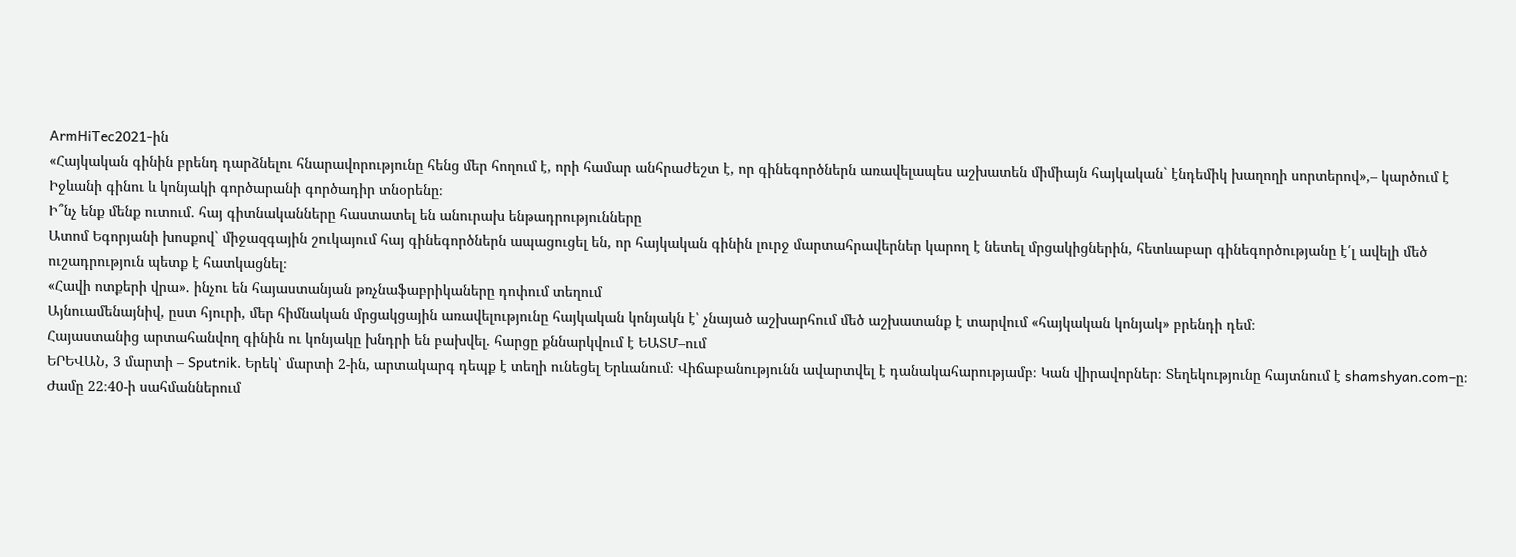ArmHiTec2021-ին
«Հայկական գինին բրենդ դարձնելու հնարավորությունը հենց մեր հողում է, որի համար անհրաժեշտ է, որ գինեգործներն առավելապես աշխատեն միմիայն հայկական` էնդեմիկ խաղողի սորտերով»,– կարծում է Իջևանի գինու և կոնյակի գործարանի գործադիր տնօրենը։
Ի՞նչ ենք մենք ուտում․ հայ գիտնականները հաստատել են անուրախ ենթադրությունները
Ատոմ Եգորյանի խոսքով` միջազգային շուկայում հայ գինեգործներն ապացուցել են, որ հայկական գինին լուրջ մարտահրավերներ կարող է նետել մրցակիցներին, հետևաբար գինեգործությանը է՛լ ավելի մեծ ուշադրություն պետք է հատկացնել։
«Հավի ոտքերի վրա». ինչու են հայաստանյան թռչնաֆաբրիկաները դոփում տեղում
Այնուամենայնիվ, ըստ հյուրի, մեր հիմնական մրցակցային առավելությունը հայկական կոնյակն է՝ չնայած աշխարհում մեծ աշխատանք է տարվում «հայկական կոնյակ» բրենդի դեմ։
Հայաստանից արտահանվող գինին ու կոնյակը խնդրի են բախվել. հարցը քննարկվում է ԵԱՏՄ–ում
ԵՐԵՎԱՆ, 3 մարտի – Sputnik. Երեկ՝ մարտի 2-ին, արտակարգ դեպք է տեղի ունեցել Երևանում։ Վիճաբանությունն ավարտվել է դանակահարությամբ։ Կան վիրավորներ։ Տեղեկությունը հայտնում է shamshyan.com–ը։
Ժամը 22։40-ի սահմաններում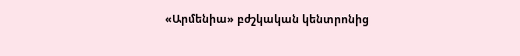«Արմենիա» բժշկական կենտրոնից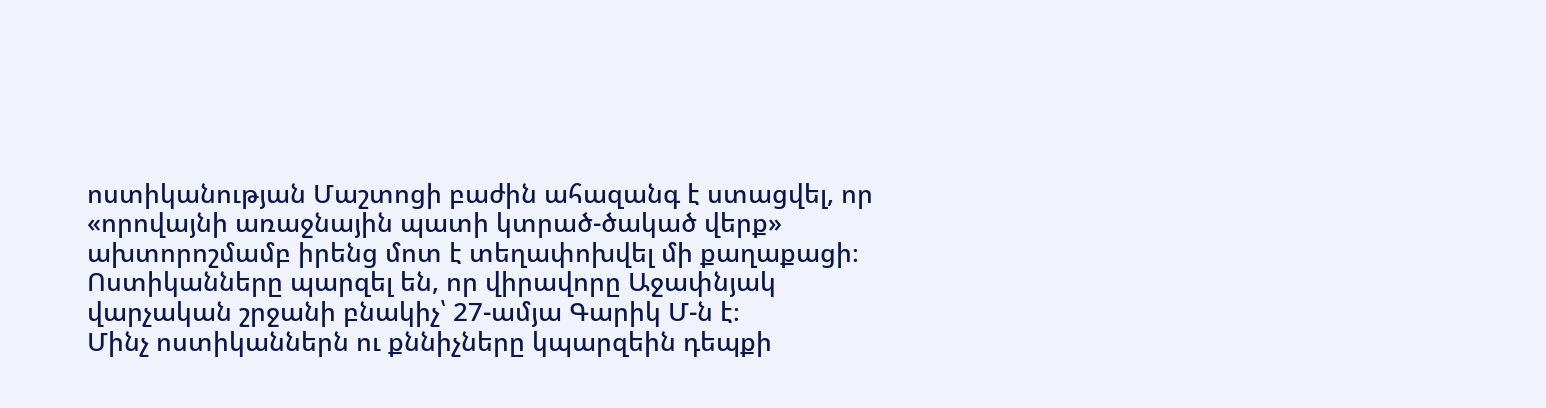ոստիկանության Մաշտոցի բաժին ահազանգ է ստացվել, որ «որովայնի առաջնային պատի կտրած-ծակած վերք» ախտորոշմամբ իրենց մոտ է տեղափոխվել մի քաղաքացի։
Ոստիկանները պարզել են, որ վիրավորը Աջափնյակ վարչական շրջանի բնակիչ՝ 27-ամյա Գարիկ Մ-ն է։
Մինչ ոստիկաններն ու քննիչները կպարզեին դեպքի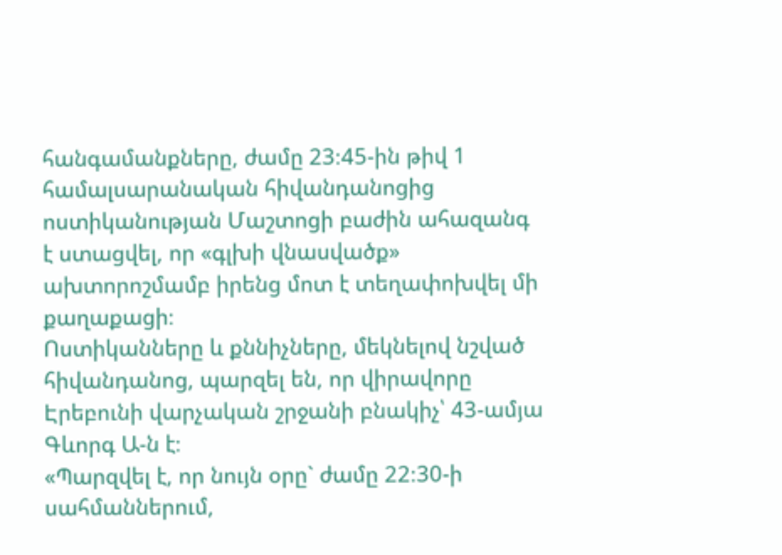հանգամանքները, ժամը 23։45-ին թիվ 1 համալսարանական հիվանդանոցից ոստիկանության Մաշտոցի բաժին ահազանգ է ստացվել, որ «գլխի վնասվածք» ախտորոշմամբ իրենց մոտ է տեղափոխվել մի քաղաքացի։
Ոստիկանները և քննիչները, մեկնելով նշված հիվանդանոց, պարզել են, որ վիրավորը Էրեբունի վարչական շրջանի բնակիչ՝ 43-ամյա Գևորգ Ա-ն է։
«Պարզվել է, որ նույն օրը` ժամը 22։30-ի սահմաններում,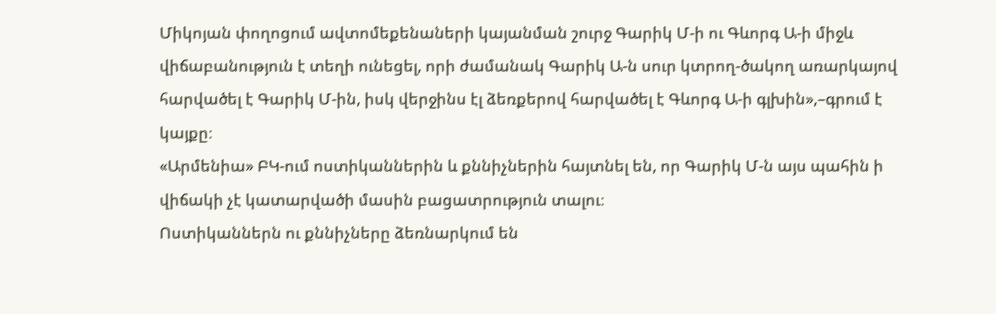Միկոյան փողոցում ավտոմեքենաների կայանման շուրջ Գարիկ Մ-ի ու Գևորգ Ա-ի միջև վիճաբանություն է տեղի ունեցել, որի ժամանակ Գարիկ Ա-ն սուր կտրող-ծակող առարկայով հարվածել է Գարիկ Մ-ին, իսկ վերջինս էլ ձեռքերով հարվածել է Գևորգ Ա-ի գլխին»,–գրում է կայքը։
«Արմենիա» ԲԿ-ում ոստիկաններին և քննիչներին հայտնել են, որ Գարիկ Մ-ն այս պահին ի վիճակի չէ կատարվածի մասին բացատրություն տալու։
Ոստիկաններն ու քննիչները ձեռնարկում են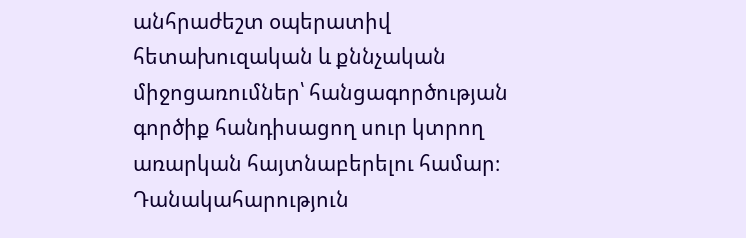անհրաժեշտ օպերատիվ հետախուզական և քննչական միջոցառումներ՝ հանցագործության գործիք հանդիսացող սուր կտրող առարկան հայտնաբերելու համար։
Դանակահարություն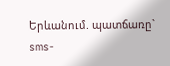Երևանում. պատճառը` sms-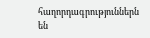հաղորդագրություններն են